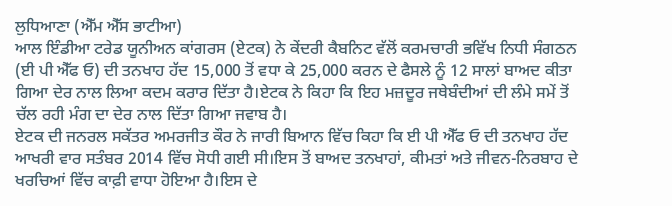ਲੁਧਿਆਣਾ (ਐੱਮ ਐੱਸ ਭਾਟੀਆ)
ਆਲ ਇੰਡੀਆ ਟਰੇਡ ਯੂਨੀਅਨ ਕਾਂਗਰਸ (ਏਟਕ) ਨੇ ਕੇਂਦਰੀ ਕੈਬਨਿਟ ਵੱਲੋਂ ਕਰਮਚਾਰੀ ਭਵਿੱਖ ਨਿਧੀ ਸੰਗਠਨ (ਈ ਪੀ ਐੱਫ ਓ) ਦੀ ਤਨਖਾਹ ਹੱਦ 15,000 ਤੋਂ ਵਧਾ ਕੇ 25,000 ਕਰਨ ਦੇ ਫੈਸਲੇ ਨੂੰ 12 ਸਾਲਾਂ ਬਾਅਦ ਕੀਤਾ ਗਿਆ ਦੇਰ ਨਾਲ ਲਿਆ ਕਦਮ ਕਰਾਰ ਦਿੱਤਾ ਹੈ।ਏਟਕ ਨੇ ਕਿਹਾ ਕਿ ਇਹ ਮਜ਼ਦੂਰ ਜਥੇਬੰਦੀਆਂ ਦੀ ਲੰਮੇ ਸਮੇਂ ਤੋਂ ਚੱਲ ਰਹੀ ਮੰਗ ਦਾ ਦੇਰ ਨਾਲ ਦਿੱਤਾ ਗਿਆ ਜਵਾਬ ਹੈ।
ਏਟਕ ਦੀ ਜਨਰਲ ਸਕੱਤਰ ਅਮਰਜੀਤ ਕੌਰ ਨੇ ਜਾਰੀ ਬਿਆਨ ਵਿੱਚ ਕਿਹਾ ਕਿ ਈ ਪੀ ਐੱਫ ਓ ਦੀ ਤਨਖਾਹ ਹੱਦ ਆਖਰੀ ਵਾਰ ਸਤੰਬਰ 2014 ਵਿੱਚ ਸੋਧੀ ਗਈ ਸੀ।ਇਸ ਤੋਂ ਬਾਅਦ ਤਨਖਾਹਾਂ, ਕੀਮਤਾਂ ਅਤੇ ਜੀਵਨ-ਨਿਰਬਾਹ ਦੇ ਖਰਚਿਆਂ ਵਿੱਚ ਕਾਫ਼ੀ ਵਾਧਾ ਹੋਇਆ ਹੈ।ਇਸ ਦੇ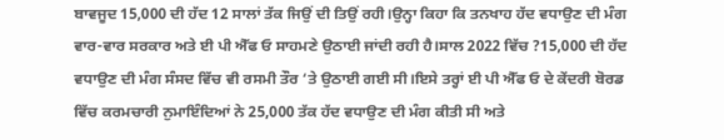ਬਾਵਜੂਦ 15,000 ਦੀ ਹੱਦ 12 ਸਾਲਾਂ ਤੱਕ ਜਿਉਂ ਦੀ ਤਿਉਂ ਰਹੀ।ਉਨ੍ਹਾ ਕਿਹਾ ਕਿ ਤਨਖਾਹ ਹੱਦ ਵਧਾਉਣ ਦੀ ਮੰਗ ਵਾਰ-ਵਾਰ ਸਰਕਾਰ ਅਤੇ ਈ ਪੀ ਐੱਫ ਓ ਸਾਹਮਣੇ ਉਠਾਈ ਜਾਂਦੀ ਰਹੀ ਹੈ।ਸਾਲ 2022 ਵਿੱਚ ?15,000 ਦੀ ਹੱਦ ਵਧਾਉਣ ਦੀ ਮੰਗ ਸੰਸਦ ਵਿੱਚ ਵੀ ਰਸਮੀ ਤੌਰ ‘ਤੇ ਉਠਾਈ ਗਈ ਸੀ।ਇਸੇ ਤਰ੍ਹਾਂ ਈ ਪੀ ਐੱਫ ਓ ਦੇ ਕੇਂਦਰੀ ਬੋਰਡ ਵਿੱਚ ਕਰਮਚਾਰੀ ਨੁਮਾਇੰਦਿਆਂ ਨੇ 25,000 ਤੱਕ ਹੱਦ ਵਧਾਉਣ ਦੀ ਮੰਗ ਕੀਤੀ ਸੀ ਅਤੇ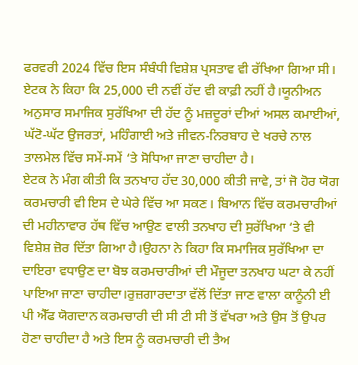ਫਰਵਰੀ 2024 ਵਿੱਚ ਇਸ ਸੰਬੰਧੀ ਵਿਸ਼ੇਸ਼ ਪ੍ਰਸਤਾਵ ਵੀ ਰੱਖਿਆ ਗਿਆ ਸੀ।
ਏਟਕ ਨੇ ਕਿਹਾ ਕਿ 25,000 ਦੀ ਨਵੀਂ ਹੱਦ ਵੀ ਕਾਫ਼ੀ ਨਹੀਂ ਹੈ।ਯੂਨੀਅਨ ਅਨੁਸਾਰ ਸਮਾਜਿਕ ਸੁਰੱਖਿਆ ਦੀ ਹੱਦ ਨੂੰ ਮਜ਼ਦੂਰਾਂ ਦੀਆਂ ਅਸਲ ਕਮਾਈਆਂ, ਘੱਟੋ-ਘੱਟ ਉਜਰਤਾਂ, ਮਹਿੰਗਾਈ ਅਤੇ ਜੀਵਨ-ਨਿਰਬਾਹ ਦੇ ਖਰਚੇ ਨਾਲ ਤਾਲਮੇਲ ਵਿੱਚ ਸਮੇਂ-ਸਮੇਂ ‘ਤੇ ਸੋਧਿਆ ਜਾਣਾ ਚਾਹੀਦਾ ਹੈ।
ਏਟਕ ਨੇ ਮੰਗ ਕੀਤੀ ਕਿ ਤਨਖਾਹ ਹੱਦ 30,000 ਕੀਤੀ ਜਾਵੇ, ਤਾਂ ਜੋ ਹੋਰ ਯੋਗ ਕਰਮਚਾਰੀ ਵੀ ਇਸ ਦੇ ਘੇਰੇ ਵਿੱਚ ਆ ਸਕਣ। ਬਿਆਨ ਵਿੱਚ ਕਰਮਚਾਰੀਆਂ ਦੀ ਮਹੀਨਾਵਾਰ ਹੱਥ ਵਿੱਚ ਆਉਣ ਵਾਲੀ ਤਨਖਾਹ ਦੀ ਸੁਰੱਖਿਆ ‘ਤੇ ਵੀ ਵਿਸ਼ੇਸ਼ ਜ਼ੋਰ ਦਿੱਤਾ ਗਿਆ ਹੈ।ਉਹਨਾ ਨੇ ਕਿਹਾ ਕਿ ਸਮਾਜਿਕ ਸੁਰੱਖਿਆ ਦਾ ਦਾਇਰਾ ਵਧਾਉਣ ਦਾ ਬੋਝ ਕਰਮਚਾਰੀਆਂ ਦੀ ਮੌਜੂਦਾ ਤਨਖਾਹ ਘਟਾ ਕੇ ਨਹੀਂ ਪਾਇਆ ਜਾਣਾ ਚਾਹੀਦਾ।ਰੁਜ਼ਗਾਰਦਾਤਾ ਵੱਲੋਂ ਦਿੱਤਾ ਜਾਣ ਵਾਲਾ ਕਾਨੂੰਨੀ ਈ ਪੀ ਐੱਫ ਯੋਗਦਾਨ ਕਰਮਚਾਰੀ ਦੀ ਸੀ ਟੀ ਸੀ ਤੋਂ ਵੱਖਰਾ ਅਤੇ ਉਸ ਤੋਂ ਉਪਰ ਹੋਣਾ ਚਾਹੀਦਾ ਹੈ ਅਤੇ ਇਸ ਨੂੰ ਕਰਮਚਾਰੀ ਦੀ ਤੈਅ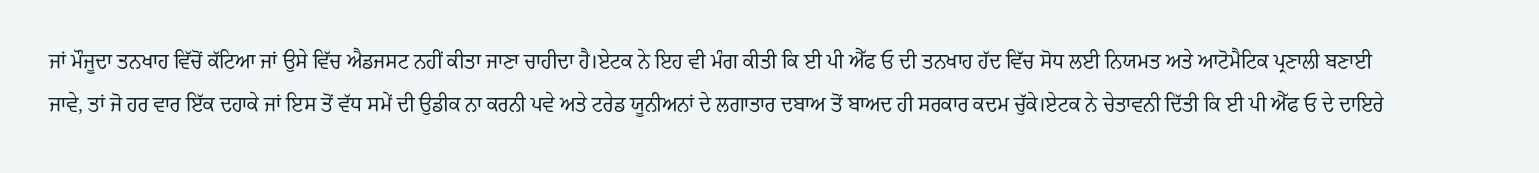ਜਾਂ ਮੌਜੂਦਾ ਤਨਖਾਹ ਵਿੱਚੋਂ ਕੱਟਿਆ ਜਾਂ ਉਸੇ ਵਿੱਚ ਐਡਜਸਟ ਨਹੀਂ ਕੀਤਾ ਜਾਣਾ ਚਾਹੀਦਾ ਹੈ।ਏਟਕ ਨੇ ਇਹ ਵੀ ਮੰਗ ਕੀਤੀ ਕਿ ਈ ਪੀ ਐੱਫ ਓ ਦੀ ਤਨਖਾਹ ਹੱਦ ਵਿੱਚ ਸੋਧ ਲਈ ਨਿਯਮਤ ਅਤੇ ਆਟੋਮੈਟਿਕ ਪ੍ਰਣਾਲੀ ਬਣਾਈ ਜਾਵੇ, ਤਾਂ ਜੋ ਹਰ ਵਾਰ ਇੱਕ ਦਹਾਕੇ ਜਾਂ ਇਸ ਤੋਂ ਵੱਧ ਸਮੇਂ ਦੀ ਉਡੀਕ ਨਾ ਕਰਨੀ ਪਵੇ ਅਤੇ ਟਰੇਡ ਯੂਨੀਅਨਾਂ ਦੇ ਲਗਾਤਾਰ ਦਬਾਅ ਤੋਂ ਬਾਅਦ ਹੀ ਸਰਕਾਰ ਕਦਮ ਚੁੱਕੇ।ਏਟਕ ਨੇ ਚੇਤਾਵਨੀ ਦਿੱਤੀ ਕਿ ਈ ਪੀ ਐੱਫ ਓ ਦੇ ਦਾਇਰੇ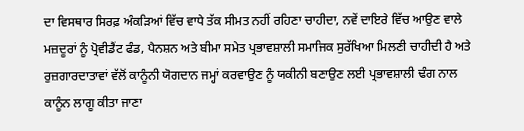ਦਾ ਵਿਸਥਾਰ ਸਿਰਫ਼ ਅੰਕੜਿਆਂ ਵਿੱਚ ਵਾਧੇ ਤੱਕ ਸੀਮਤ ਨਹੀਂ ਰਹਿਣਾ ਚਾਹੀਦਾ, ਨਵੇਂ ਦਾਇਰੇ ਵਿੱਚ ਆਉਣ ਵਾਲੇ ਮਜ਼ਦੂਰਾਂ ਨੂੰ ਪ੍ਰੋਵੀਡੈਂਟ ਫੰਡ, ਪੈਨਸ਼ਨ ਅਤੇ ਬੀਮਾ ਸਮੇਤ ਪ੍ਰਭਾਵਸ਼ਾਲੀ ਸਮਾਜਿਕ ਸੁਰੱਖਿਆ ਮਿਲਣੀ ਚਾਹੀਦੀ ਹੈ ਅਤੇ ਰੁਜ਼ਗਾਰਦਾਤਾਵਾਂ ਵੱਲੋਂ ਕਾਨੂੰਨੀ ਯੋਗਦਾਨ ਜਮ੍ਹਾਂ ਕਰਵਾਉਣ ਨੂੰ ਯਕੀਨੀ ਬਣਾਉਣ ਲਈ ਪ੍ਰਭਾਵਸ਼ਾਲੀ ਢੰਗ ਨਾਲ ਕਾਨੂੰਨ ਲਾਗੂ ਕੀਤਾ ਜਾਣਾ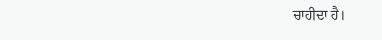ਚਾਹੀਦਾ ਹੈ।